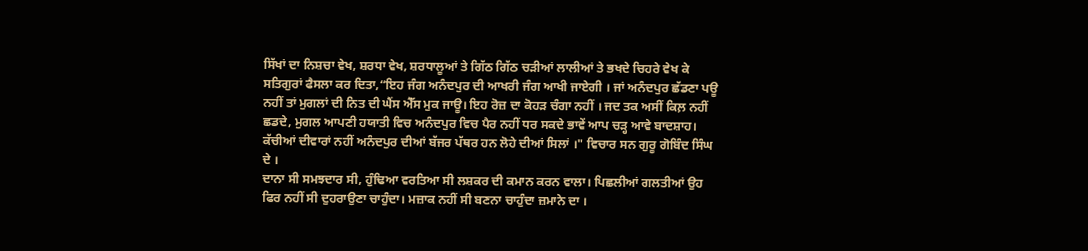ਸਿੱਖਾਂ ਦਾ ਨਿਸ਼ਚਾ ਵੇਖ, ਸ਼ਰਧਾ ਵੇਖ, ਸ਼ਰਧਾਲੂਆਂ ਤੇ ਗਿੱਠ ਗਿੱਠ ਚੜੀਆਂ ਲਾਲੀਆਂ ਤੇ ਭਖਦੇ ਚਿਹਰੇ ਵੇਖ ਕੇ ਸਤਿਗੁਰਾਂ ਫੈਸਲਾ ਕਰ ਦਿਤਾ,“ਇਹ ਜੰਗ ਅਨੰਦਪੁਰ ਦੀ ਆਖਰੀ ਜੰਗ ਆਖੀ ਜਾਏਗੀ । ਜਾਂ ਅਨੰਦਪੁਰ ਛੱਡਣਾ ਪਊ ਨਹੀਂ ਤਾਂ ਮੁਗਲਾਂ ਦੀ ਨਿਤ ਦੀ ਘੈਂਸ ਐੱਸ ਮੁਕ ਜਾਊ। ਇਹ ਰੋਜ਼ ਦਾ ਕੋਹੜ ਚੰਗਾ ਨਹੀਂ । ਜਦ ਤਕ ਅਸੀਂ ਕਿਲ਼ ਨਹੀਂ ਛਡਦੇ, ਮੁਗਲ ਆਪਣੀ ਹਯਾਤੀ ਵਿਚ ਅਨੰਦਪੁਰ ਵਿਚ ਪੈਰ ਨਹੀਂ ਧਰ ਸਕਦੇ ਭਾਵੇਂ ਆਪ ਚੜ੍ਹ ਆਵੇ ਬਾਦਸ਼ਾਹ। ਕੱਚੀਆਂ ਦੀਵਾਰਾਂ ਨਹੀਂ ਅਨੰਦਪੁਰ ਦੀਆਂ ਬੱਜਰ ਪੱਥਰ ਹਨ ਲੋਹੇ ਦੀਆਂ ਸਿਲਾਂ ।" ਵਿਚਾਰ ਸਨ ਗੁਰੂ ਗੋਬਿੰਦ ਸਿੰਘ ਦੇ ।
ਦਾਨਾ ਸੀ ਸਮਝਦਾਰ ਸੀ, ਹੁੰਢਿਆ ਵਰਤਿਆ ਸੀ ਲਸ਼ਕਰ ਦੀ ਕਮਾਨ ਕਰਨ ਵਾਲਾ। ਪਿਛਲੀਆਂ ਗਲਤੀਆਂ ਉਹ ਫਿਰ ਨਹੀਂ ਸੀ ਦੁਹਰਾਉਣਾ ਚਾਹੁੰਦਾ। ਮਜ਼ਾਕ ਨਹੀਂ ਸੀ ਬਣਨਾ ਚਾਹੁੰਦਾ ਜ਼ਮਾਨੇ ਦਾ ।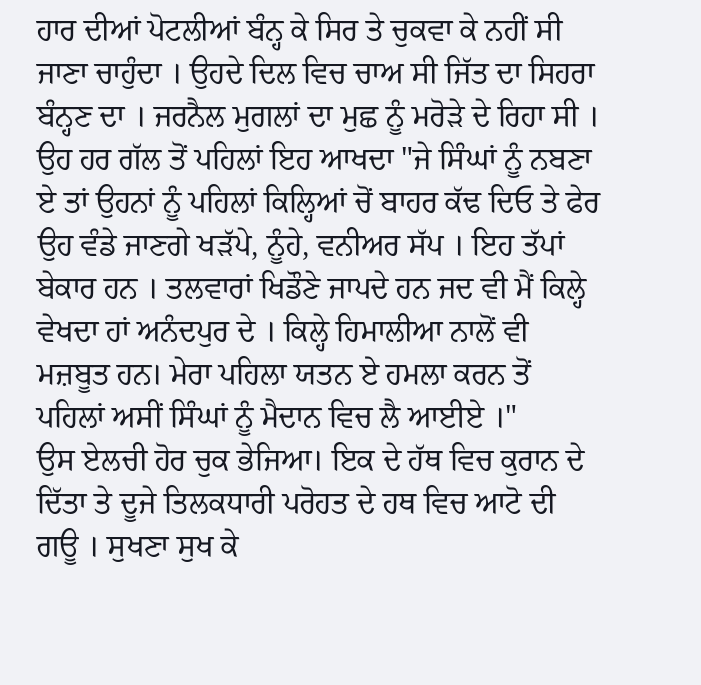ਹਾਰ ਦੀਆਂ ਪੋਟਲੀਆਂ ਬੰਨ੍ਹ ਕੇ ਸਿਰ ਤੇ ਚੁਕਵਾ ਕੇ ਨਹੀਂ ਸੀ ਜਾਣਾ ਚਾਹੁੰਦਾ । ਉਹਦੇ ਦਿਲ ਵਿਚ ਚਾਅ ਸੀ ਜਿੱਤ ਦਾ ਸਿਹਰਾ ਬੰਨ੍ਹਣ ਦਾ । ਜਰਨੈਲ ਮੁਗਲਾਂ ਦਾ ਮੁਛ ਨੂੰ ਮਰੋੜੇ ਦੇ ਰਿਹਾ ਸੀ ।
ਉਹ ਹਰ ਗੱਲ ਤੋਂ ਪਹਿਲਾਂ ਇਹ ਆਖਦਾ "ਜੇ ਸਿੰਘਾਂ ਨੂੰ ਨਬਣਾ ਏ ਤਾਂ ਉਹਨਾਂ ਨੂੰ ਪਹਿਲਾਂ ਕਿਲ੍ਹਿਆਂ ਚੋਂ ਬਾਹਰ ਕੱਢ ਦਿਓ ਤੇ ਫੇਰ ਉਹ ਵੰਡੇ ਜਾਣਗੇ ਖੜੱਪੇ, ਨੂੰਹੇ, ਵਨੀਅਰ ਸੱਪ । ਇਹ ਤੱਪਾਂ ਬੇਕਾਰ ਹਨ । ਤਲਵਾਰਾਂ ਖਿਡੌਣੇ ਜਾਪਦੇ ਹਨ ਜਦ ਵੀ ਮੈਂ ਕਿਲ੍ਹੇ ਵੇਖਦਾ ਹਾਂ ਅਨੰਦਪੁਰ ਦੇ । ਕਿਲ੍ਹੇ ਹਿਮਾਲੀਆ ਨਾਲੋਂ ਵੀ ਮਜ਼ਬੂਤ ਹਨ। ਮੇਰਾ ਪਹਿਲਾ ਯਤਨ ਏ ਹਮਲਾ ਕਰਨ ਤੋਂ ਪਹਿਲਾਂ ਅਸੀਂ ਸਿੰਘਾਂ ਨੂੰ ਮੈਦਾਨ ਵਿਚ ਲੈ ਆਈਏ ।"
ਉਸ ਏਲਚੀ ਹੋਰ ਚੁਕ ਭੇਜਿਆ। ਇਕ ਦੇ ਹੱਥ ਵਿਚ ਕੁਰਾਨ ਦੇ ਦਿੱਤਾ ਤੇ ਦੂਜੇ ਤਿਲਕਧਾਰੀ ਪਰੋਹਤ ਦੇ ਹਥ ਵਿਚ ਆਟੋ ਦੀ ਗਊ । ਸੁਖਣਾ ਸੁਖ ਕੇ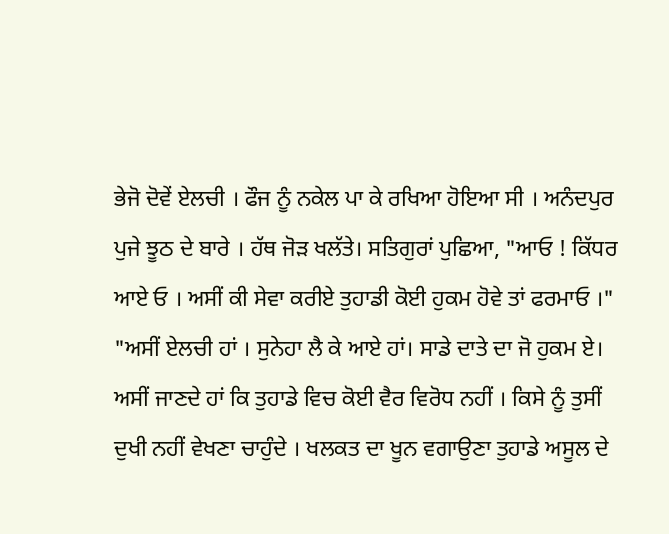ਭੇਜੋ ਦੋਵੇਂ ਏਲਚੀ । ਫੌਜ ਨੂੰ ਨਕੇਲ ਪਾ ਕੇ ਰਖਿਆ ਹੋਇਆ ਸੀ । ਅਨੰਦਪੁਰ ਪੁਜੇ ਝੂਠ ਦੇ ਬਾਰੇ । ਹੱਥ ਜੋੜ ਖਲੱਤੇ। ਸਤਿਗੁਰਾਂ ਪੁਛਿਆ, "ਆਓ ! ਕਿੱਧਰ ਆਏ ਓ । ਅਸੀਂ ਕੀ ਸੇਵਾ ਕਰੀਏ ਤੁਹਾਡੀ ਕੋਈ ਹੁਕਮ ਹੋਵੇ ਤਾਂ ਫਰਮਾਓ ।"
"ਅਸੀਂ ਏਲਚੀ ਹਾਂ । ਸੁਨੇਹਾ ਲੈ ਕੇ ਆਏ ਹਾਂ। ਸਾਡੇ ਦਾਤੇ ਦਾ ਜੋ ਹੁਕਮ ਏ। ਅਸੀਂ ਜਾਣਦੇ ਹਾਂ ਕਿ ਤੁਹਾਡੇ ਵਿਚ ਕੋਈ ਵੈਰ ਵਿਰੋਧ ਨਹੀਂ । ਕਿਸੇ ਨੂੰ ਤੁਸੀਂ ਦੁਖੀ ਨਹੀਂ ਵੇਖਣਾ ਚਾਹੁੰਦੇ । ਖਲਕਤ ਦਾ ਖੂਨ ਵਗਾਉਣਾ ਤੁਹਾਡੇ ਅਸੂਲ ਦੇ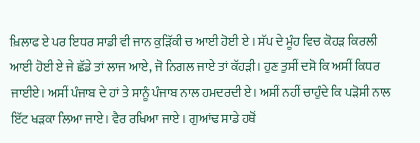ਖ਼ਿਲਾਫ ਏ ਪਰ ਇਧਰ ਸਾਡੀ ਵੀ ਜਾਨ ਕੁੜਿੱਕੀ ਚ ਆਈ ਹੋਈ ਏ । ਸੱਪ ਦੇ ਮੂੰਹ ਵਿਚ ਕੋਹੜ ਕਿਰਲੀ ਆਈ ਹੋਈ ਏ ਜੇ ਛੱਡੇ ਤਾਂ ਲਾਜ ਆਏ, ਜੋ ਨਿਗਲ ਜਾਏ ਤਾਂ ਕੱਹੜੀ। ਹੁਣ ਤੁਸੀਂ ਦਸੋ ਕਿ ਅਸੀਂ ਕਿਧਰ ਜਾਈਏ। ਅਸੀਂ ਪੰਜਾਬ ਦੇ ਹਾਂ ਤੇ ਸਾਨੂੰ ਪੰਜਾਬ ਨਾਲ ਹਮਦਰਦੀ ਏ। ਅਸੀਂ ਨਹੀਂ ਚਾਹੁੰਦੇ ਕਿ ਪੜੋਸੀ ਨਾਲ ਇੱਟ ਖੜਕਾ ਲਿਆ ਜਾਏ। ਵੈਰ ਰਖਿਆ ਜਾਏ । ਗੁਆਂਢ ਸਾਡੇ ਹਥੋਂ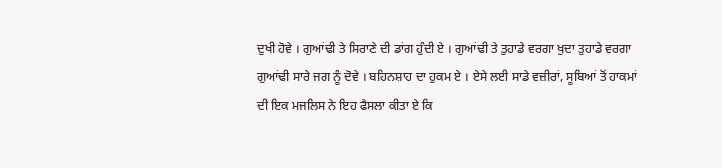ਦੁਖੀ ਹੋਵੇ । ਗੁਆਂਢੀ ਤੇ ਸਿਰਾਣੇ ਦੀ ਡਾਂਗ ਹੁੰਦੀ ਏ । ਗੁਆਂਢੀ ਤੇ ਤੁਹਾਡੇ ਵਰਗਾ ਖੁਦਾ ਤੁਹਾਡੇ ਵਰਗਾ ਗੁਆਂਢੀ ਸਾਰੇ ਜਗ ਨੂੰ ਦੋਵੇ । ਬਹਿਨਸ਼ਾਹ ਦਾ ਹੁਕਮ ਏ । ਏਸੇ ਲਈ ਸਾਡੇ ਵਜ਼ੀਰਾਂ, ਸੂਬਿਆਂ ਤੋਂ ਹਾਕਮਾਂ ਦੀ ਇਕ ਮਜਲਿਸ ਨੇ ਇਹ ਫੈਸਲਾ ਕੀਤਾ ਏ ਕਿ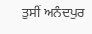ਤੁਸੀਂ ਅਨੰਦਪੁਰ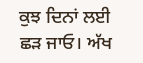ਕੁਝ ਦਿਨਾਂ ਲਈ ਛੜ ਜਾਓ। ਅੱਖ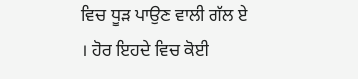ਵਿਚ ਧੂੜ ਪਾਉਣ ਵਾਲੀ ਗੱਲ ਏ । ਹੋਰ ਇਹਦੇ ਵਿਚ ਕੋਈ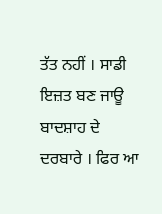ਤੱਤ ਨਹੀਂ । ਸਾਡੀ ਇਜ਼ਤ ਬਣ ਜਾਊ ਬਾਦਸ਼ਾਹ ਦੇ ਦਰਬਾਰੇ । ਫਿਰ ਆ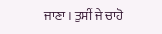ਜਾਣਾ । ਤੁਸੀਂ ਜੇ ਚਾਹੋ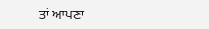ਤਾਂ ਆਪਣਾ